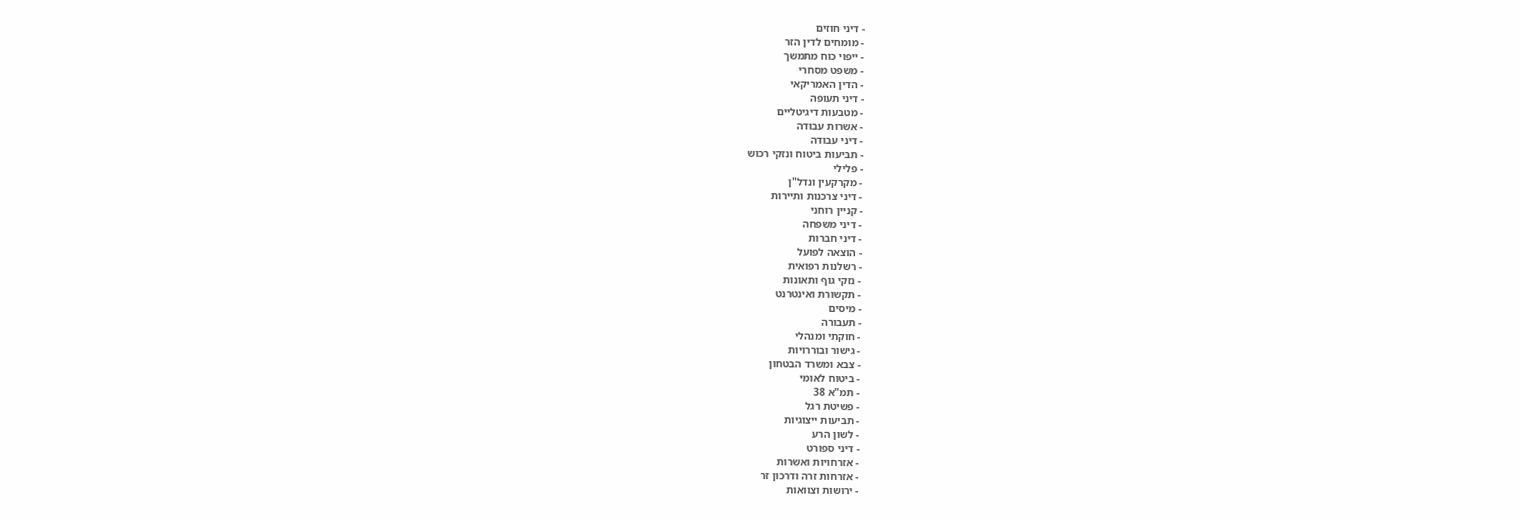- דיני חוזים
- מומחים לדין הזר
- ייפוי כוח מתמשך
- משפט מסחרי
- הדין האמריקאי
- דיני תעופה
- מטבעות דיגיטליים
- אשרות עבודה
- דיני עבודה
- תביעות ביטוח ונזקי רכוש
- פלילי
- מקרקעין ונדל"ן
- דיני צרכנות ותיירות
- קניין רוחני
- דיני משפחה
- דיני חברות
- הוצאה לפועל
- רשלנות רפואית
- נזקי גוף ותאונות
- תקשורת ואינטרנט
- מיסים
- תעבורה
- חוקתי ומנהלי
- גישור ובוררויות
- צבא ומשרד הבטחון
- ביטוח לאומי
- תמ"א 38
- פשיטת רגל
- תביעות ייצוגיות
- לשון הרע
- דיני ספורט
- אזרחויות ואשרות
- אזרחות זרה ודרכון זר
- ירושות וצוואות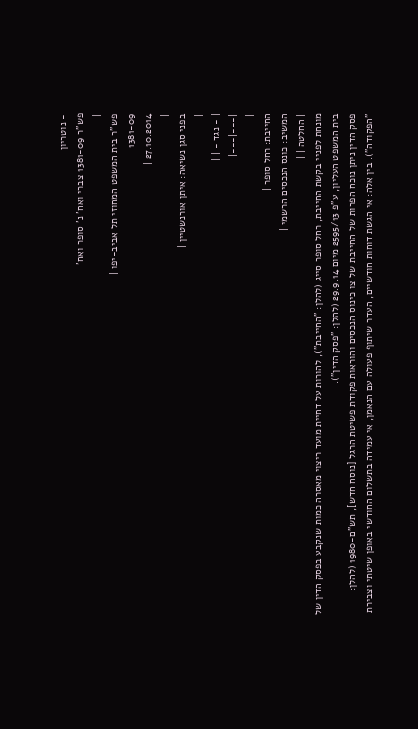- נוטריון
פש"ר 1381-09 צברי ואח' נ' סופר ואח'
|
פש"ר בית המשפט המחוזי תל אביב-יפו |
1381-09
27.10.2014 |
|
בפני סגן נשיאה: איתן אורנשטיין |
|
| - נגד - | |
|---|---|
|
החייבת: רחל סופר |
המשיב: כונס הנכסים הרשמי |
| החלטה | |
מונחת לפניי בקשת החייבת, רחל סופר סייג (להלן: "החייבת"), להורות על דחיית מועד ריצוי מאסרה כמות שנקבע בפסק הדין של בית המשפט העליון, ע"פ 2595/13 מיום 29.9.14 (להלן: "פסק הדין").
פסק הדין ניתן נוכח הפרות של החייבת של צו כינוס הנכסים והוראות פקודת פשיטת הרגל [נוסח חדש], תש"ם-1980 (להלן: "הפקודה"). בין אלה: אי הגשת דוחות חודשיים, העדר שיתוף פעולה עם הנאמן, אי עמידה בתשלום החודשי באופן שיטתי וצבירת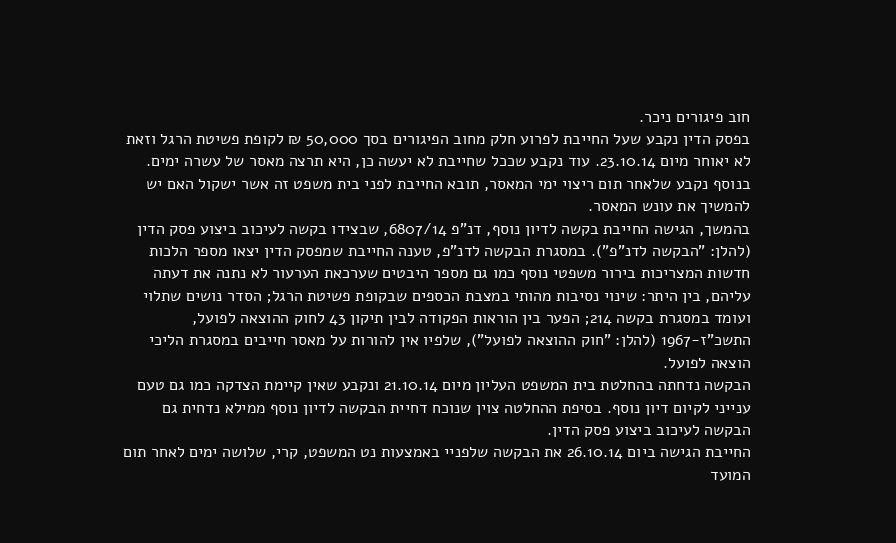חוב פיגורים ניכר.
בפסק הדין נקבע שעל החייבת לפרוע חלק מחוב הפיגורים בסך 50,000 ₪ לקופת פשיטת הרגל וזאת לא יאוחר מיום 23.10.14. עוד נקבע שככל שחייבת לא יעשה כן, היא תרצה מאסר של עשרה ימים. בנוסף נקבע שלאחר תום ריצוי ימי המאסר, תובא החייבת לפני בית משפט זה אשר ישקול האם יש להמשיך את עונש המאסר.
בהמשך, הגישה החייבת בקשה לדיון נוסף, דנ"פ 6807/14, שבצידו בקשה לעיכוב ביצוע פסק הדין (להלן: "הבקשה לדנ"פ"). במסגרת הבקשה לדנ"פ, טענה החייבת שמפסק הדין יצאו מספר הלכות חדשות המצריכות בירור משפטי נוסף כמו גם מספר היבטים שערכאת הערעור לא נתנה את דעתה עליהם, בין היתר: שינוי נסיבות מהותי במצבת הכספים שבקופת פשיטת הרגל; הסדר נושים שתלוי ועומד במסגרת בקשה 214; הפער בין הוראות הפקודה לבין תיקון 43 לחוק ההוצאה לפועל, התשכ"ז-1967 (להלן: "חוק ההוצאה לפועל"), שלפיו אין להורות על מאסר חייבים במסגרת הליכי הוצאה לפועל.
הבקשה נדחתה בהחלטת בית המשפט העליון מיום 21.10.14 ונקבע שאין קיימת הצדקה כמו גם טעם ענייני לקיום דיון נוסף. בסיפת ההחלטה צוין שנוכח דחיית הבקשה לדיון נוסף ממילא נדחית גם הבקשה לעיכוב ביצוע פסק הדין.
החייבת הגישה ביום 26.10.14 את הבקשה שלפניי באמצעות נט המשפט, קרי, שלושה ימים לאחר תום המועד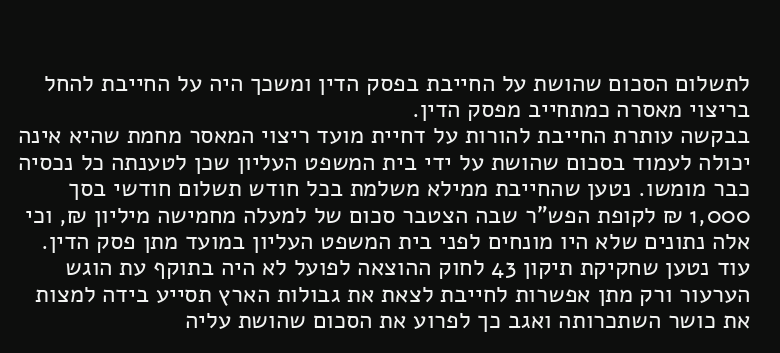לתשלום הסכום שהושת על החייבת בפסק הדין ומשכך היה על החייבת להחל בריצוי מאסרה כמתחייב מפסק הדין.
בבקשה עותרת החייבת להורות על דחיית מועד ריצוי המאסר מחמת שהיא אינה יכולה לעמוד בסכום שהושת על ידי בית המשפט העליון שכן לטענתה כל נכסיה כבר מומשו. נטען שהחייבת ממילא משלמת בכל חודש תשלום חודשי בסך 1,000 ₪ לקופת הפש"ר שבה הצטבר סכום של למעלה מחמישה מיליון ₪, וכי אלה נתונים שלא היו מונחים לפני בית המשפט העליון במועד מתן פסק הדין. עוד נטען שחקיקת תיקון 43 לחוק ההוצאה לפועל לא היה בתוקף עת הוגש הערעור ורק מתן אפשרות לחייבת לצאת את גבולות הארץ תסייע בידה למצות את כושר השתכרותה ואגב כך לפרוע את הסכום שהושת עליה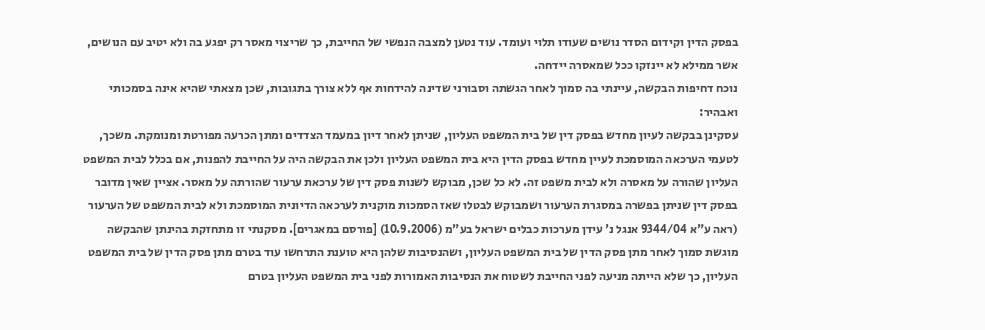בפסק הדין וקידום הסדר נושים שעודו תלוי ועומד. עוד נטען למצבה הנפשי של החייבת, כך שריצוי מאסר רק יפגע בה ולא יטיב עם הנושים, אשר ממילא לא יינזקו ככל שמאסרה יידחה.
נוכח דחיפות הבקשה, עיינתי בה סמוך לאחר הגשתה וסבורני שדינה להידחות אף ללא צורך בתגובות, שכן מצאתי שהיא אינה בסמכותי ואבהיר:
עסקינן בבקשה לעיון מחדש בפסק דין של בית המשפט העליון, שניתן לאחר דיון במעמד הצדדים ומתן הכרעה מפורטת ומנומקת. משכך, לטעמי הערכאה המוסמכת לעיין מחדש בפסק הדין היא בית המשפט העליון ולכן את הבקשה היה על החייבת להפנות, אם בכלל לבית המשפט העליון שהורה על מאסרה ולא לבית משפט זה. לא כל שכן, מבוקש לשנות פסק דין של ערכאת ערעור שהורתה על מאסר. אציין שאין מדובר בפסק דין שניתן בפשרה במסגרת הערעור ושמבוקש לבטלו שאז הסמכות מוקנית לערכאה הדיונית המוסמכת ולא לבית המשפט של הערעור (ראה ע"א 9344/04 אנגל נ' עידן מערכות כבלים ישראל בע"מ (10.9.2006) [פורסם במאגרים]. מסקנתי זו מתחזקת בהינתן שהבקשה מוגשת סמוך לאחר מתן פסק הדין של בית המשפט העליון, ושהנסיבות שלהן היא טוענת התרחשו עוד בטרם מתן פסק הדין של בית המשפט העליון, כך שלא הייתה מניעה לפני החייבת לשטוח את הנסיבות האמורות לפני בית המשפט העליון בטרם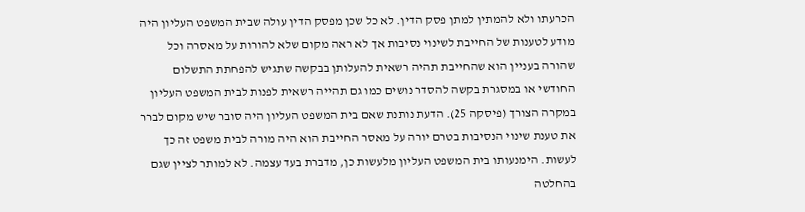הכרעתו ולא להמתין למתן פסק הדין. לא כל שכן מפסק הדין עולה שבית המשפט העליון היה מודע לטענות של החייבת לשינוי נסיבות אך לא ראה מקום שלא להורות על מאסרה וכל שהורה בעניין הוא שהחייבת תהיה רשאית להעלותן בבקשה שתגיש להפחתת התשלום החודשי או במסגרת בקשה להסדר נושים כמו גם תהייה רשאית לפנות לבית המשפט העליון במקרה הצורך (פיסקה 25). הדעת נותנת שאם בית המשפט העליון היה סובר שיש מקום לברר את טענת שינוי הנסיבות בטרם יורה על מאסר החייבת הוא היה מורה לבית משפט זה כך לעשות. הימנעותו בית המשפט העליון מלעשות כן, מדברת בעד עצמה. לא למותר לציין שגם בהחלטה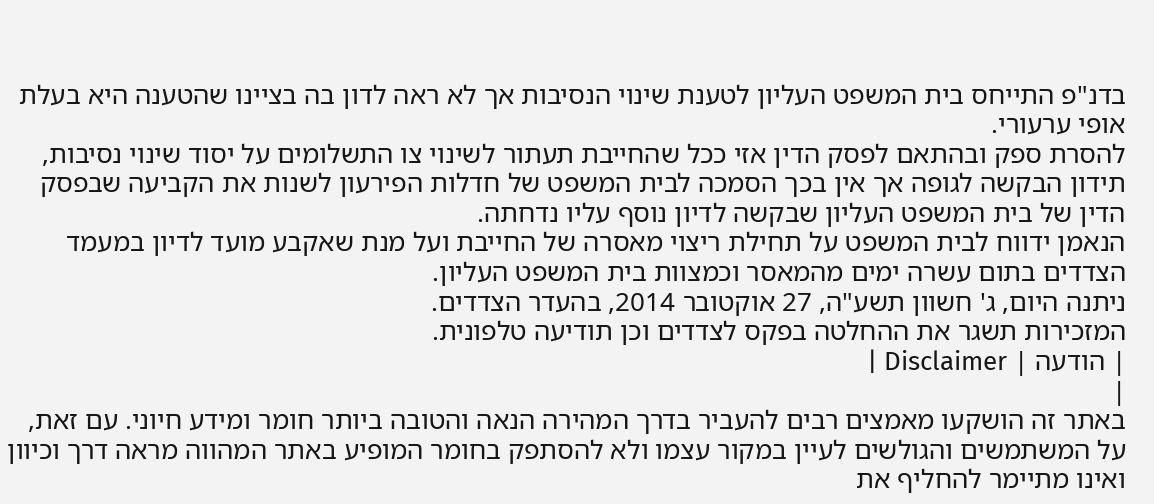בדנ"פ התייחס בית המשפט העליון לטענת שינוי הנסיבות אך לא ראה לדון בה בציינו שהטענה היא בעלת אופי ערעורי.
להסרת ספק ובהתאם לפסק הדין אזי ככל שהחייבת תעתור לשינוי צו התשלומים על יסוד שינוי נסיבות, תידון הבקשה לגופה אך אין בכך הסמכה לבית המשפט של חדלות הפירעון לשנות את הקביעה שבפסק הדין של בית המשפט העליון שבקשה לדיון נוסף עליו נדחתה.
הנאמן ידווח לבית המשפט על תחילת ריצוי מאסרה של החייבת ועל מנת שאקבע מועד לדיון במעמד הצדדים בתום עשרה ימים מהמאסר וכמצוות בית המשפט העליון.
ניתנה היום, ג' חשוון תשע"ה, 27 אוקטובר 2014, בהעדר הצדדים.
המזכירות תשגר את ההחלטה בפקס לצדדים וכן תודיעה טלפונית.
| הודעה | Disclaimer |
|
באתר זה הושקעו מאמצים רבים להעביר בדרך המהירה הנאה והטובה ביותר חומר ומידע חיוני. עם זאת, על המשתמשים והגולשים לעיין במקור עצמו ולא להסתפק בחומר המופיע באתר המהווה מראה דרך וכיוון ואינו מתיימר להחליף את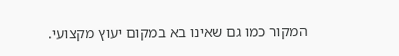המקור כמו גם שאינו בא במקום יעוץ מקצועי.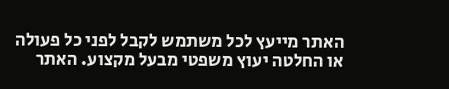האתר מייעץ לכל משתמש לקבל לפני כל פעולה או החלטה יעוץ משפטי מבעל מקצוע. האתר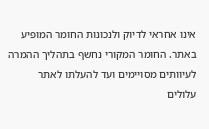אינו אחראי לדיוק ולנכונות החומר המופיע באתר. החומר המקורי נחשף בתהליך ההמרה לעיוותים מסויימים ועד להעלתו לאתר עלולים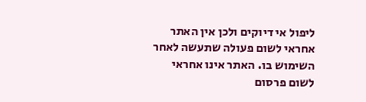ליפול אי דיוקים ולכן אין האתר אחראי לשום פעולה שתעשה לאחר השימוש בו. האתר אינו אחראי לשום פרסום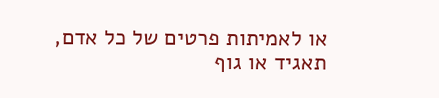או לאמיתות פרטים של כל אדם, תאגיד או גוף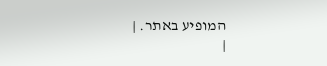המופיע באתר. |
|